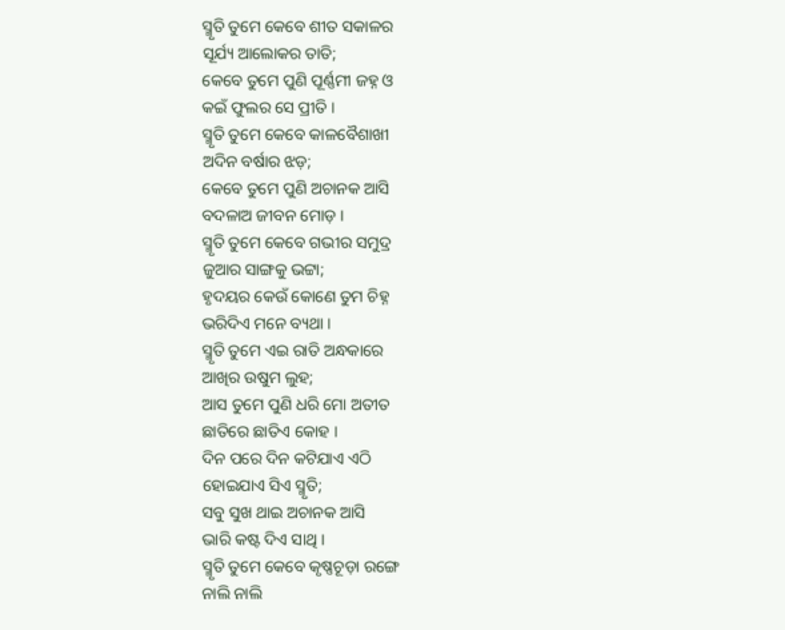ସ୍ମୃତି ତୁମେ କେବେ ଶୀତ ସକାଳର
ସୂର୍ଯ୍ୟ ଆଲୋକର ତାତି;
କେବେ ତୁମେ ପୁଣି ପୂର୍ଣ୍ଣମୀ ଜହ୍ନ ଓ
କଇଁ ଫୁଲର ସେ ପ୍ରୀତି ।
ସ୍ମୃତି ତୁମେ କେବେ କାଳବୈଶାଖୀ
ଅଦିନ ବର୍ଷାର ଝଡ଼;
କେବେ ତୁମେ ପୁଣି ଅଚାନକ ଆସି
ବଦଳାଅ ଜୀବନ ମୋଡ଼ ।
ସ୍ମୃତି ତୁମେ କେବେ ଗଭୀର ସମୁଦ୍ର
ଜୁଆର ସାଙ୍ଗକୁ ଭଟ୍ଟା;
ହୃଦୟର କେଉଁ କୋଣେ ତୁମ ଚିହ୍ନ
ଭରିଦିଏ ମନେ ବ୍ୟଥା ।
ସ୍ମୃତି ତୁମେ ଏଇ ରାତି ଅନ୍ଧକାରେ
ଆଖିର ଉଷୁମ ଲୁହ;
ଆସ ତୁମେ ପୁଣି ଧରି ମୋ ଅତୀତ
ଛାତିରେ ଛାତିଏ କୋହ ।
ଦିନ ପରେ ଦିନ କଟିଯାଏ ଏଠି
ହୋଇଯାଏ ସିଏ ସ୍ମୃତି;
ସବୁ ସୁଖ ଥାଇ ଅଚାନକ ଆସି
ଭାରି କଷ୍ଟ ଦିଏ ସାଥି ।
ସ୍ମୃତି ତୁମେ କେବେ କୃଷ୍ଣଚୂଡ଼ା ରଙ୍ଗେ
ନାଲି ନାଲି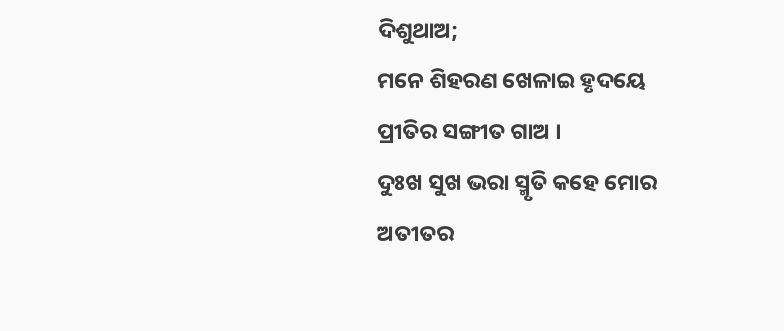ଦିଶୁଥାଅ;
ମନେ ଶିହରଣ ଖେଳାଇ ହୃଦୟେ
ପ୍ରୀତିର ସଙ୍ଗୀତ ଗାଅ ।
ଦୁଃଖ ସୁଖ ଭରା ସ୍ମୃତି କହେ ମୋର
ଅତୀତର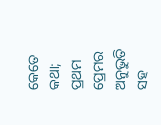କେତେ କଥା;
ପ୍ରଥମ ପ୍ରେମର ଅନୁଭୁତି ସହ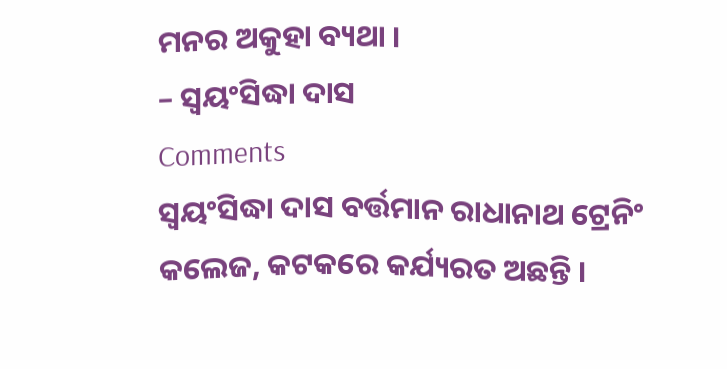ମନର ଅକୁହା ବ୍ୟଥା ।
– ସ୍ୱୟଂସିଦ୍ଧା ଦାସ
Comments
ସ୍ୱୟଂସିଦ୍ଧା ଦାସ ବର୍ତ୍ତମାନ ରାଧାନାଥ ଟ୍ରେନିଂ କଲେଜ, କଟକରେ କର୍ଯ୍ୟରତ ଅଛନ୍ତି ।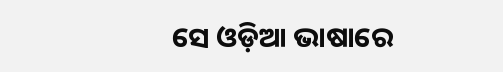ସେ ଓଡ଼ିଆ ଭାଷାରେ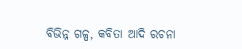ବିଭିନ୍ନ ଗଳ୍ପ, କବିତା ଆଦି ରଚନା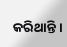କରିଥାନ୍ତି ।